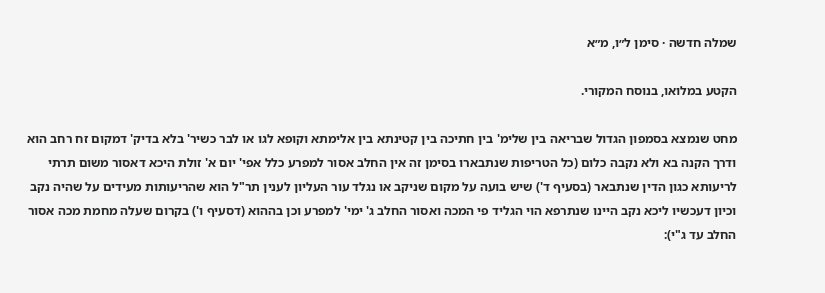שמלה חדשה · סימן ל״ו, מ״א

הקטע במלואו, בנוסח המקורי.

מחט שנמצא בסמפון הגדול שבריאה בין שלימ' בין חתיכה בין קטינתא בין אלימתא וקופא לגו או לבר כשיר' בלא בדיק' דמקום זח רחב הוא ודרך הקנה בא ולא נקבה כלום (כל הטריפות שנתבארו בסימן זה אין החלב אסור למפרע כלל אפי' יום א' זולת היכא דאסור משום תרתי לריעותא כגון הדין שנתבאר (בסעיף ד') שיש בועה על מקום שניקב או נגלד עור העליון לענין תר"ל הוא שהריעותות מעידים על שהיה נקב וכיון דעכשיו ליכא נקב היינו שנתרפא הוי הגליד פי המכה ואסור החלב ג' ימי' למפרע וכן בההוא (דסעיף ו') בקרום שעלה מחמת מכה אסור החלב עד ג"י):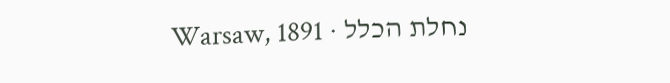נחלת הכלל · Warsaw, 1891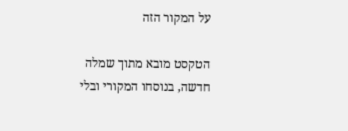על המקור הזה

הטקסט מובא מתוך שמלה חדשה, בנוסחו המקורי ובלי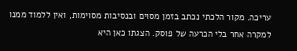עריכה. מקור הלכתי נכתב בזמן מסוים ובנסיבות מסוימות, ואין ללמוד ממנו למקרה אחר בלי הכרעה של פוסק. הצגתו כאן היא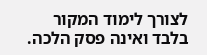לצורך לימוד המקור בלבד ואינה פסק הלכה.